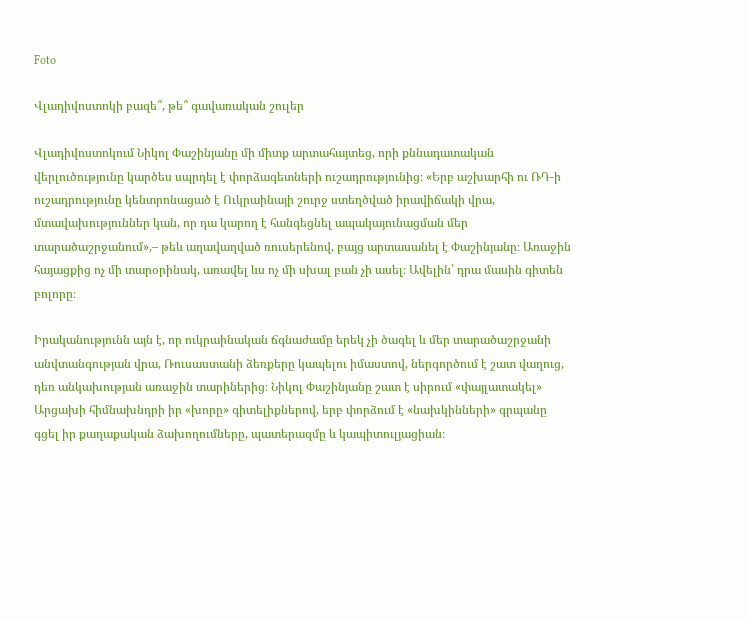Foto

Վլադիվոստոկի բազե՞, թե՞ գավառական շուլեր

Վլադիվոստոկում Նիկոլ Փաշինյանը մի միտք արտահայտեց, որի քննադատական վերլուծությունը կարծես սպրդել է փորձագետների ուշադրությունից։ «Երբ աշխարհի ու ՌԴ-ի ուշադրությունը կենտրոնացած է Ուկրաինայի շուրջ ստեղծված իրավիճակի վրա, մտավախություններ կան, որ դա կարող է հանգեցնել ապակայունացման մեր տարածաշրջանում»,– թեև աղավաղված ռուսերենով, բայց արտասանել է Փաշինյանը։ Առաջին հայացքից ոչ մի տարօրինակ, առավել ևս ոչ մի սխալ բան չի ասել։ Ավելին՝ դրա մասին գիտեն բոլորը։

Իրականությունն այն է, որ ուկրաինական ճգնաժամը երեկ չի ծագել և մեր տարածաշրջանի անվտանգության վրա, Ռուսաստանի ձեռքերը կապելու իմաստով, ներգործում է շատ վաղուց, դեռ անկախության առաջին տարիներից։ Նիկոլ Փաշինյանը շատ է սիրում «փայլատակել» Արցախի հիմնախնդրի իր «խորը» գիտելիքներով, երբ փորձում է «նախկինների» գրպանը գցել իր քաղաքական ձախողումները, պատերազմը և կապիտուլյացիան։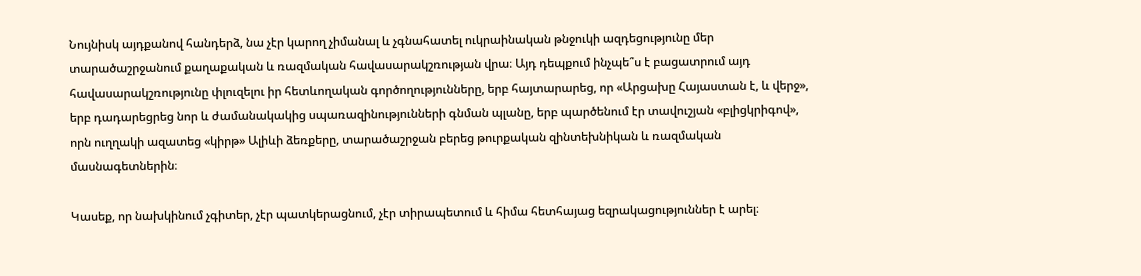Նույնիսկ այդքանով հանդերձ, նա չէր կարող չիմանալ և չգնահատել ուկրաինական թնջուկի ազդեցությունը մեր տարածաշրջանում քաղաքական և ռազմական հավասարակշռության վրա։ Այդ դեպքում ինչպե՞ս է բացատրում այդ հավասարակշռությունը փլուզելու իր հետևողական գործողությունները, երբ հայտարարեց, որ «Արցախը Հայաստան է, և վերջ», երբ դադարեցրեց նոր և ժամանակակից սպառազինությունների գնման պլանը, երբ պարծենում էր տավուշյան «բլիցկրիգով», որն ուղղակի ազատեց «կիրթ» Ալիևի ձեռքերը, տարածաշրջան բերեց թուրքական զինտեխնիկան և ռազմական մասնագետներին։

Կասեք, որ նախկինում չգիտեր, չէր պատկերացնում, չէր տիրապետում և հիմա հետհայաց եզրակացություններ է արել։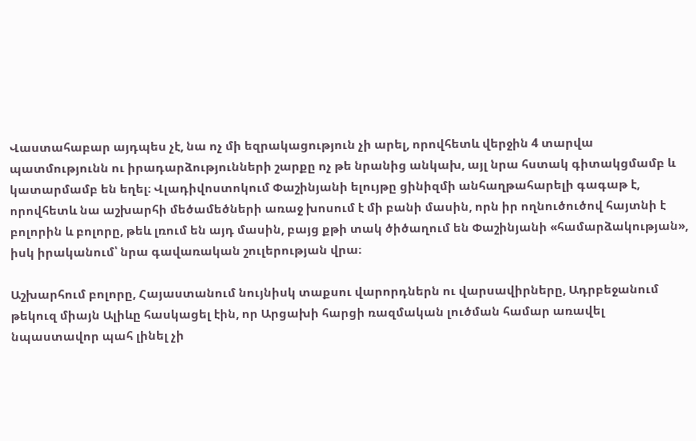Վաստահաբար այդպես չէ, նա ոչ մի եզրակացություն չի արել, որովհետև վերջին 4 տարվա պատմությունն ու իրադարձությունների շարքը ոչ թե նրանից անկախ, այլ նրա հստակ գիտակցմամբ և կատարմամբ են եղել։ Վլադիվոստոկում Փաշինյանի ելույթը ցինիզմի անհաղթահարելի գագաթ է, որովհետև նա աշխարհի մեծամեծների առաջ խոսում է մի բանի մասին, որն իր ողնուծուծով հայտնի է բոլորին և բոլորը, թեև լռում են այդ մասին, բայց քթի տակ ծիծաղում են Փաշինյանի «համարձակության», իսկ իրականում՝ նրա գավառական շուլերության վրա։

Աշխարհում բոլորը, Հայաստանում նույնիսկ տաքսու վարորդներն ու վարսավիրները, Ադրբեջանում թեկուզ միայն Ալիևը հասկացել էին, որ Արցախի հարցի ռազմական լուծման համար առավել նպաստավոր պահ լինել չի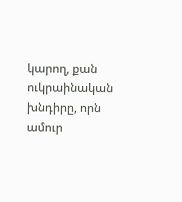կարող, քան ուկրաինական խնդիրը, որն ամուր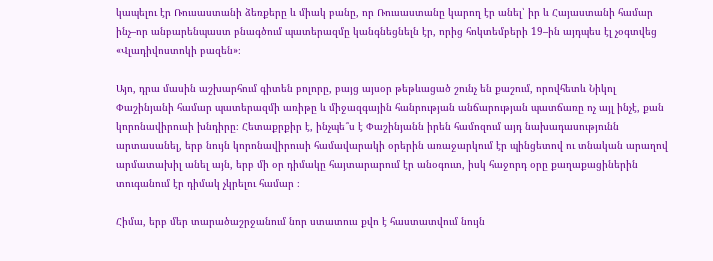կապելու էր Ռուսաստանի ձեռքերը և միակ բանը, որ Ռուսաստանը կարող էր անել՝ իր և Հայաստանի համար ինչ–որ անբարենպաստ բնագծում պատերազմը կանգնեցնելն էր, որից հոկտեմբերի 19–ին այդպես էլ չօգտվեց «Վլադիվոստոկի բազեն»։

Այո, դրա մասին աշխարհում գիտեն բոլորը, բայց այսօր թեթևացած շունչ են քաշում, որովհետև Նիկոլ Փաշինյանի համար պատերազմի առիթը և միջազգային հանրության անճարության պատճառը ոչ այլ ինչէ, քան կորոնավիրուսի խնդիրը։ Հետաքրքիր է, ինչպե՞ս է Փաշինյանն իրեն համոզում այդ նախադասությունն արտասանել, երբ նույն կորոնավիրուսի համավարակի օրերին առաջարկում էր պինցետով ու տնական արաղով արմատախիլ անել այն, երբ մի օր դիմակը հայտարարում էր անօգուտ, իսկ հաջորդ օրը քաղաքացիներին տուգանում էր դիմակ չկրելու համար ։

Հիմա, երբ մեր տարածաշրջանում նոր ստատուս քվո է հաստատվում նույն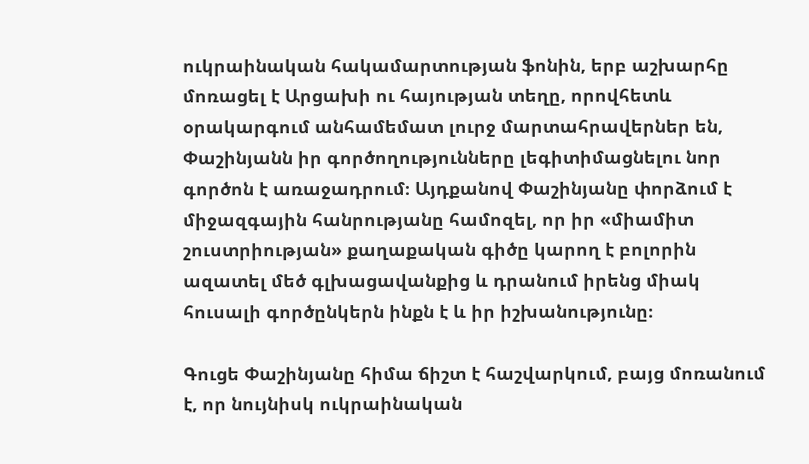ուկրաինական հակամարտության ֆոնին, երբ աշխարհը մոռացել է Արցախի ու հայության տեղը, որովհետև օրակարգում անհամեմատ լուրջ մարտահրավերներ են, Փաշինյանն իր գործողությունները լեգիտիմացնելու նոր գործոն է առաջադրում։ Այդքանով Փաշինյանը փորձում է միջազգային հանրությանը համոզել, որ իր «միամիտ շուստրիության» քաղաքական գիծը կարող է բոլորին ազատել մեծ գլխացավանքից և դրանում իրենց միակ հուսալի գործընկերն ինքն է և իր իշխանությունը։

Գուցե Փաշինյանը հիմա ճիշտ է հաշվարկում, բայց մոռանում է, որ նույնիսկ ուկրաինական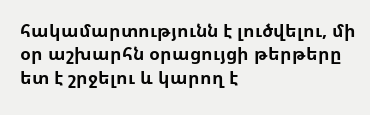հակամարտությունն է լուծվելու, մի օր աշխարհն օրացույցի թերթերը ետ է շրջելու և կարող է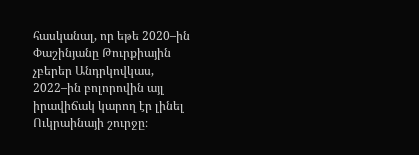հասկանալ, որ եթե 2020–ին Փաշինյանը Թուրքիային չբերեր Անդրկովկաս, 2022–ին բոլորովին այլ իրավիճակ կարող էր լինել Ուկրաինայի շուրջը։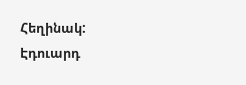Հեղինակ: Էդուարդ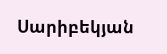Սարիբեկյան